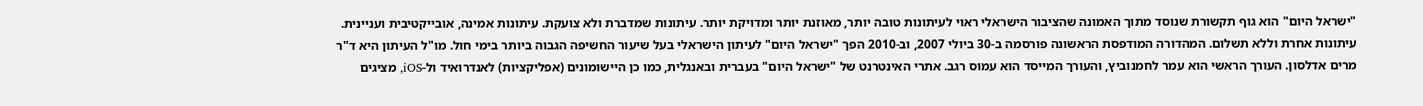"ישראל היום" הוא גוף תקשורת שנוסד מתוך האמונה שהציבור הישראלי ראוי לעיתונות טובה יותר, מאוזנת יותר ומדויקת יותר. עיתונות שמדברת ולא צועקת. עיתונות אמינה, אובייקטיבית ועניינית. עיתונות אחרת וללא תשלום. המהדורה המודפסת הראשונה פורסמה ב-30 ביולי 2007, וב-2010 הפך "ישראל היום" לעיתון הישראלי בעל שיעור החשיפה הגבוה ביותר בימי חול. מו"ל העיתון היא ד"ר מרים אדלסון. העורך הראשי הוא עמר לחמנוביץ, והעורך המייסד הוא עמוס רגב. אתרי האינטרנט של "ישראל היום" בעברית ובאנגלית, כמו כן היישומונים (אפליקציות) לאנדרואיד ול-iOS, מציגים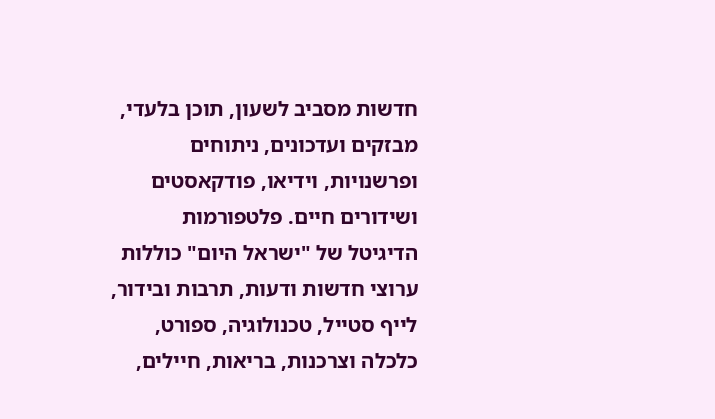חדשות מסביב לשעון, תוכן בלעדי, מבזקים ועדכונים, ניתוחים ופרשנויות, וידיאו, פודקאסטים ושידורים חיים. פלטפורמות הדיגיטל של "ישראל היום" כוללות ערוצי חדשות ודעות, תרבות ובידור, לייף סטייל, טכנולוגיה, ספורט, כלכלה וצרכנות, בריאות, חיילים,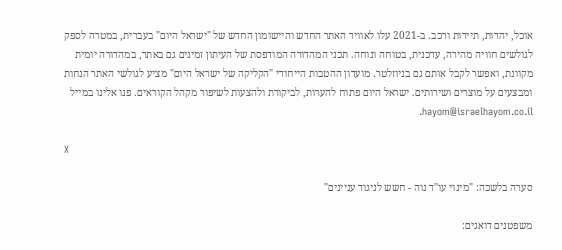אוכל, יהדות, תיירות ורכב. ב-2021 עלו לאוויר האתר החדש והיישומון החדש של "ישראל היום" בעברית, במטרה לספק לגולשים חוויה מהירה, עדכנית, בטוחה ונוחה. תכני המהדורה המודפסת של העיתון זמינים גם באתר, במהדורה יומית מקוונת, ואפשר לקבל אותם גם בניוזלטר. מועדון ההטבות הייחודי "הקליקה של ישראל היום" מציע לגולשי האתר הנחות ומבצעים על מוצרים ושירותים. ישראל היום פתוח להערות, לביקורת ולהצעות לשיפור מקהל הקוראים. פנו אלינו במייל hayom@israelhayom.co.il.

X

סערה בלשכה: "מינוי עו"ד נוה - חשש לניגוד עניינים"

משפטנים דואגים: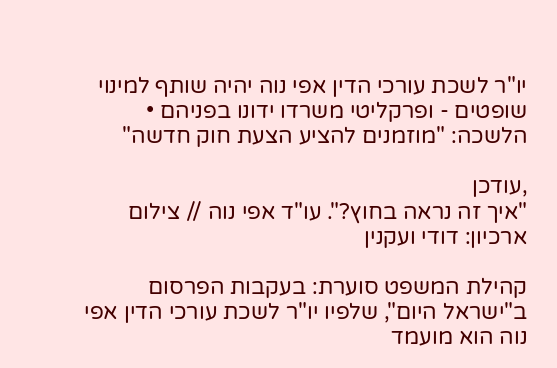יו"ר לשכת עורכי הדין אפי נוה יהיה שותף למינוי שופטים - ופרקליטי משרדו ידונו בפניהם • הלשכה: "מוזמנים להציע הצעת חוק חדשה"

,עודכן
"איך זה נראה בחוץ?". עו"ד אפי נוה // צילום ארכיון: דודי ועקנין

קהילת המשפט סוערת: בעקבות הפרסום ב"ישראל היום", שלפיו יו"ר לשכת עורכי הדין אפי נוה הוא מועמד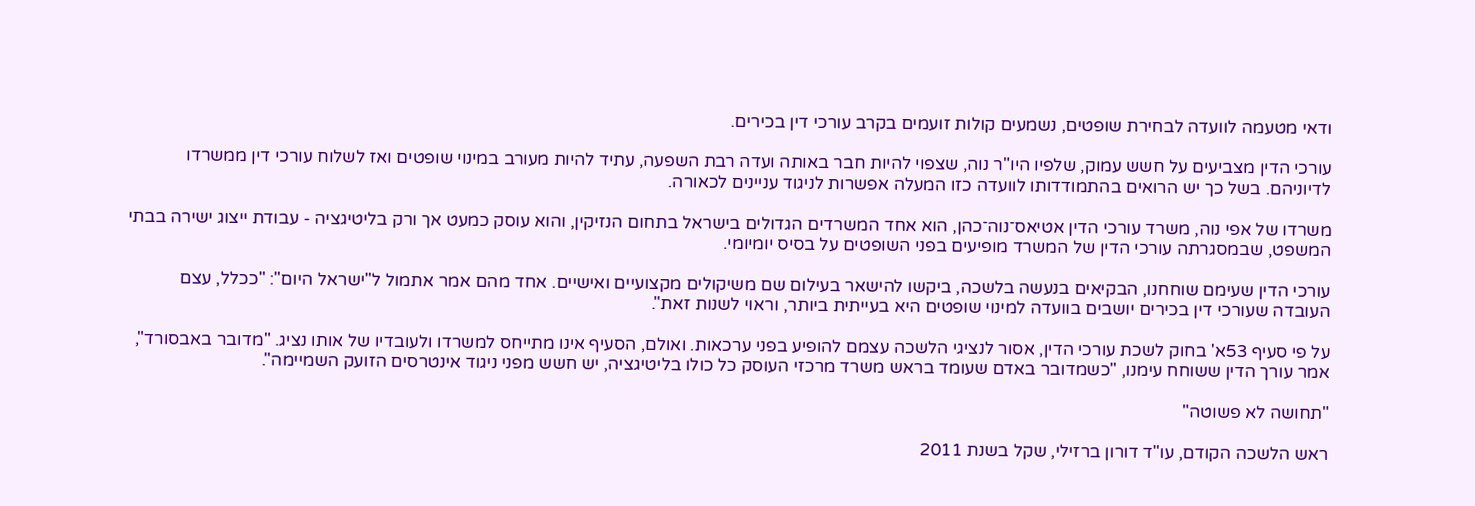ודאי מטעמה לוועדה לבחירת שופטים, נשמעים קולות זועמים בקרב עורכי דין בכירים.

עורכי הדין מצביעים על חשש עמוק, שלפיו היו"ר נוה, שצפוי להיות חבר באותה ועדה רבת השפעה, עתיד להיות מעורב במינוי שופטים ואז לשלוח עורכי דין ממשרדו לדיוניהם. בשל כך יש הרואים בהתמודדותו לוועדה כזו המעלה אפשרות לניגוד עניינים לכאורה.

משרדו של אפי נוה, משרד עורכי הדין אטיאס־נוה־כהן, הוא אחד המשרדים הגדולים בישראל בתחום הנזיקין, והוא עוסק כמעט אך ורק בליטיגציה - עבודת ייצוג ישירה בבתי המשפט, שבמסגרתה עורכי הדין של המשרד מופיעים בפני השופטים על בסיס יומיומי.

עורכי הדין שעימם שוחחנו, הבקיאים בנעשה בלשכה, ביקשו להישאר בעילום שם משיקולים מקצועיים ואישיים. אחד מהם אמר אתמול ל"ישראל היום": "ככלל, עצם העובדה שעורכי דין בכירים יושבים בוועדה למינוי שופטים היא בעייתית ביותר, וראוי לשנות זאת".

על פי סעיף 53א' בחוק לשכת עורכי הדין, אסור לנציגי הלשכה עצמם להופיע בפני ערכאות. ואולם, הסעיף אינו מתייחס למשרדו ולעובדיו של אותו נציג. "מדובר באבסורד", אמר עורך הדין ששוחח עימנו, "כשמדובר באדם שעומד בראש משרד מרכזי העוסק כל כולו בליטיגציה, יש חשש מפני ניגוד אינטרסים הזועק השמיימה".

"תחושה לא פשוטה"

ראש הלשכה הקודם, עו"ד דורון ברזילי, שקל בשנת 2011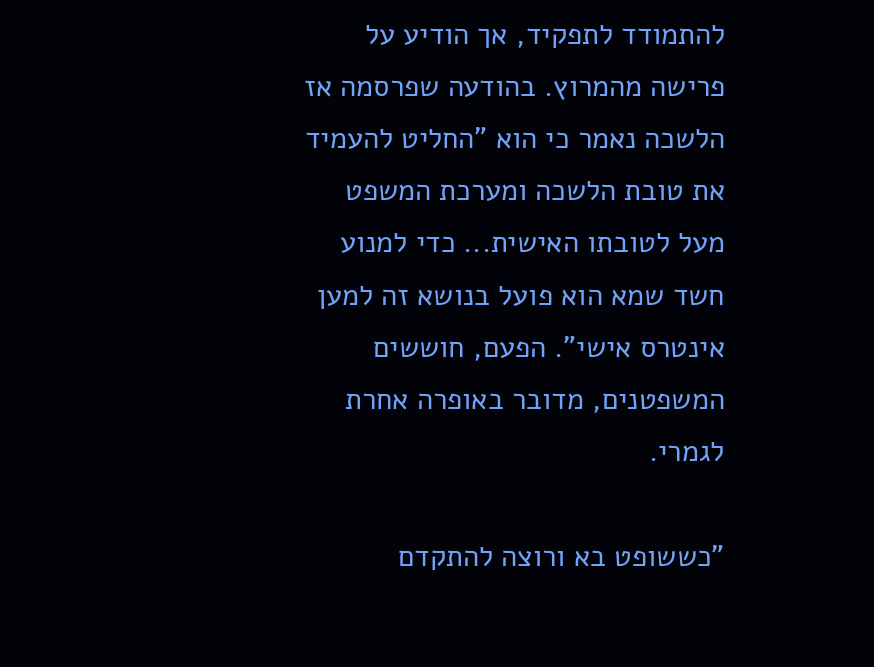להתמודד לתפקיד, אך הודיע על פרישה מהמרוץ. בהודעה שפרסמה אז הלשכה נאמר כי הוא "החליט להעמיד את טובת הלשכה ומערכת המשפט מעל לטובתו האישית... כדי למנוע חשד שמא הוא פועל בנושא זה למען אינטרס אישי". הפעם, חוששים המשפטנים, מדובר באופרה אחרת לגמרי.

"כששופט בא ורוצה להתקדם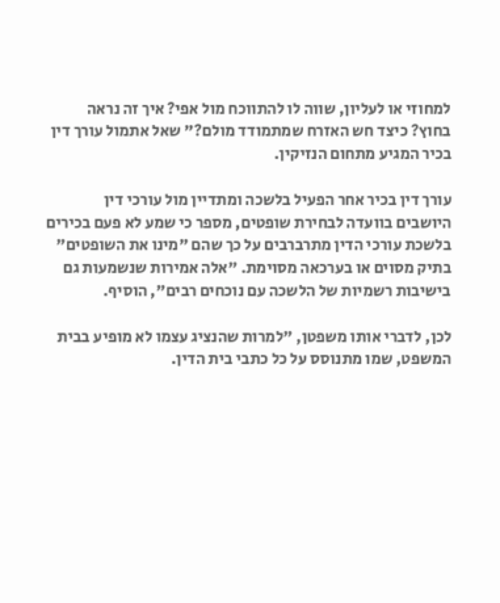למחוזי או לעליון, שווה לו להתווכח מול אפי? איך זה נראה בחוץ? כיצד חש האזרח שמתמודד מולם?" שאל אתמול עורך דין בכיר המגיע מתחום הנזיקין.

עורך דין בכיר אחר הפעיל בלשכה ומתדיין מול עורכי דין היושבים בוועדה לבחירת שופטים, מספר כי שמע לא פעם בכירים בלשכת עורכי הדין מתרברבים על כך שהם "מינו את השופטים" בתיק מסוים או בערכאה מסוימת. "אלה אמירות שנשמעות גם בישיבות רשמיות של הלשכה עם נוכחים רבים", הוסיף.

לכן, לדברי אותו משפטן, "למרות שהנציג עצמו לא מופיע בבית המשפט, שמו מתנוסס על כל כתבי בית הדין.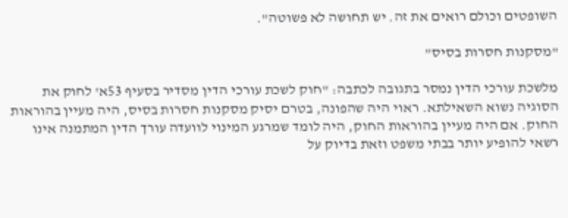השופטים וכולם רואים את זה. יש תחושה לא פשוטה".

"מסקנות חסרות בסיס"

מלשכת עורכי הדין נמסר בתגובה לכתבה: "חוק לשכת עורכי הדין מסדיר בסעיף 53א' לחוק את הסוגיה נשוא השאילתא. ראוי היה שהפונה, בטרם יסיק מסקנות חסרות בסיס, היה מעיין בהוראות החוק. אם היה מעיין בהוראות החוק, היה לומד שמרגע המינוי לוועדה עורך הדין המתמנה אינו רשאי להופיע יותר בבתי משפט וזאת בדיוק על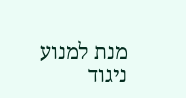מנת למנוע ניגוד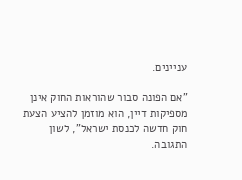עניינים.

"אם הפונה סבור שהוראות החוק אינן מספיקות דיין, הוא מוזמן להציע הצעת חוק חדשה לכנסת ישראל", לשון התגובה.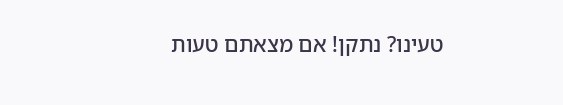טעינו? נתקן! אם מצאתם טעות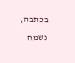בכתבה, נשמח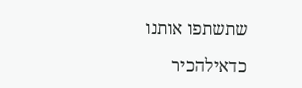שתשתפו אותנו

כדאילהכיר